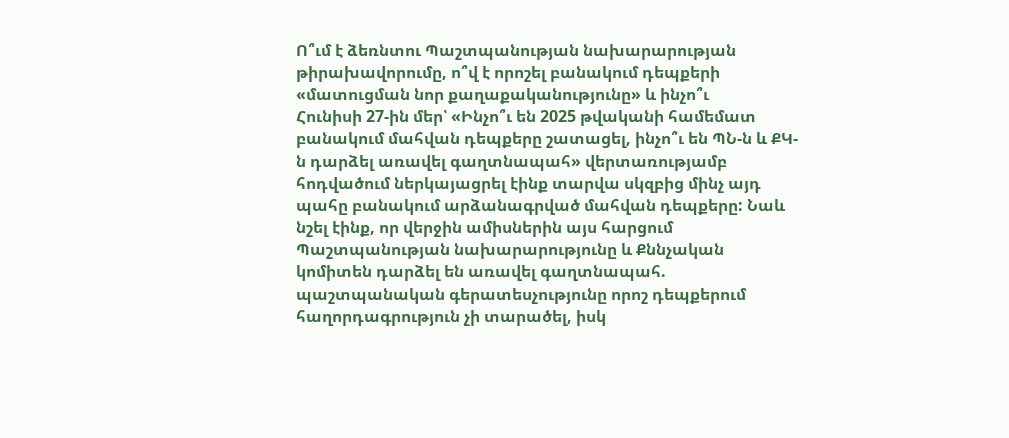Ո՞ւմ է ձեռնտու Պաշտպանության նախարարության թիրախավորումը, ո՞վ է որոշել բանակում դեպքերի «մատուցման նոր քաղաքականությունը» և ինչո՞ւ
Հունիսի 27-ին մեր՝ «Ինչո՞ւ են 2025 թվականի համեմատ բանակում մահվան դեպքերը շատացել, ինչո՞ւ են ՊՆ-ն և ՔԿ-ն դարձել առավել գաղտնապահ» վերտառությամբ հոդվածում ներկայացրել էինք տարվա սկզբից մինչ այդ պահը բանակում արձանագրված մահվան դեպքերը: Նաև նշել էինք, որ վերջին ամիսներին այս հարցում Պաշտպանության նախարարությունը և Քննչական կոմիտեն դարձել են առավել գաղտնապահ. պաշտպանական գերատեսչությունը որոշ դեպքերում հաղորդագրություն չի տարածել, իսկ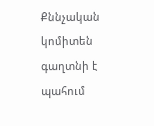Քննչական կոմիտեն գաղտնի է պահում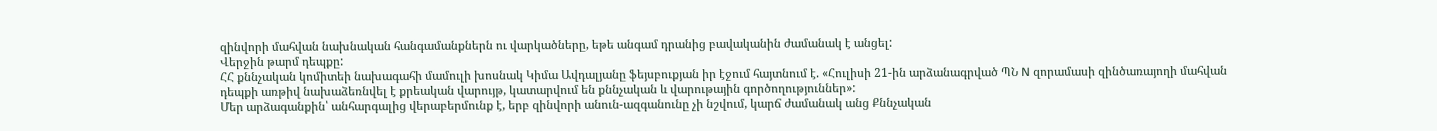զինվորի մահվան նախնական հանգամանքներն ու վարկածները, եթե անգամ դրանից բավականին ժամանակ է անցել:
Վերջին թարմ դեպքը:
ՀՀ քննչական կոմիտեի նախագահի մամուլի խոսնակ Կիմա Ավդալյանը ֆեյսբուքյան իր էջում հայտնում է. «Հուլիսի 21-ին արձանագրված ՊՆ N զորամասի զինծառայողի մահվան դեպքի առթիվ նախաձեռնվել է քրեական վարույթ, կատարվում են քննչական և վարութային գործողություններ»:
Մեր արձագանքին՝ անհարգալից վերաբերմունք է, երբ զինվորի անուն-ազգանունը չի նշվում, կարճ ժամանակ անց Քննչական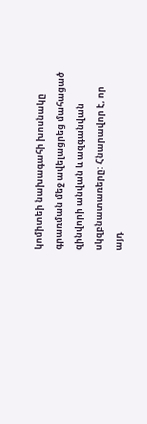կոմիտեի նախագահի խոսնակը գրառման մեջ ավելացրեց մահացած զինվորի անվան և ազգանվան սկզբնատառերը: Հնարավոր է, որ այդ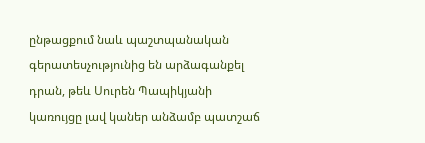ընթացքում նաև պաշտպանական գերատեսչությունից են արձագանքել դրան, թեև Սուրեն Պապիկյանի կառույցը լավ կաներ անձամբ պատշաճ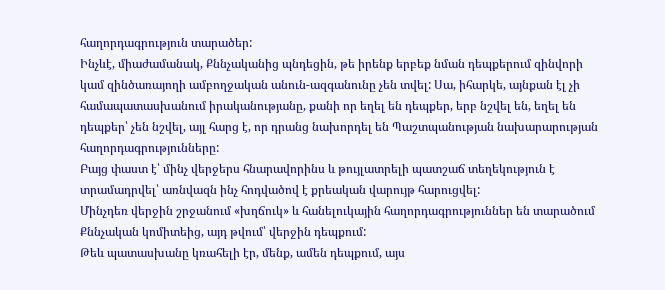հաղորդագրություն տարածեր:
Ինչևէ, միաժամանակ, Քննչականից պնդեցին, թե իրենք երբեք նման դեպքերում զինվորի կամ զինծառայողի ամբողջական անուն-ազգանունը չեն տվել: Սա, իհարկե, այնքան էլ չի համապատասխանում իրականությանը, քանի որ եղել են դեպքեր, երբ նշվել են, եղել են դեպքեր՝ չեն նշվել, այլ հարց է, որ դրանց նախորդել են Պաշտպանության նախարարության հաղորդագրությունները:
Բայց փաստ է՝ մինչ վերջերս հնարավորինս և թույլատրելի պատշաճ տեղեկություն է տրամադրվել՝ առնվազն ինչ հոդվածով է քրեական վարույթ հարուցվել:
Մինչդեռ վերջին շրջանում «խղճուկ» և հանելուկային հաղորդագրություններ են տարածում Քննչական կոմիտեից, այդ թվում՝ վերջին դեպքում:
Թեև պատասխանը կռահելի էր, մենք, ամեն դեպքում, այս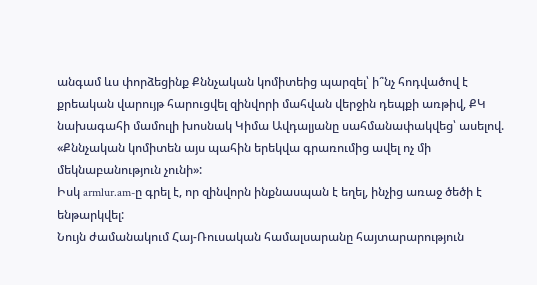անգամ ևս փորձեցինք Քննչական կոմիտեից պարզել՝ ի՞նչ հոդվածով է քրեական վարույթ հարուցվել զինվորի մահվան վերջին դեպքի առթիվ, ՔԿ նախագահի մամուլի խոսնակ Կիմա Ավդալյանը սահմանափակվեց՝ ասելով. «Քննչական կոմիտեն այս պահին երեկվա գրառումից ավել ոչ մի մեկնաբանություն չունի»:
Իսկ armlur.am-ը գրել է, որ զինվորն ինքնասպան է եղել, ինչից առաջ ծեծի է ենթարկվել:
Նույն ժամանակում Հայ-Ռուսական համալսարանը հայտարարություն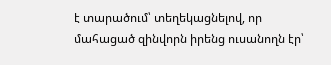է տարածում՝ տեղեկացնելով, որ մահացած զինվորն իրենց ուսանողն էր՝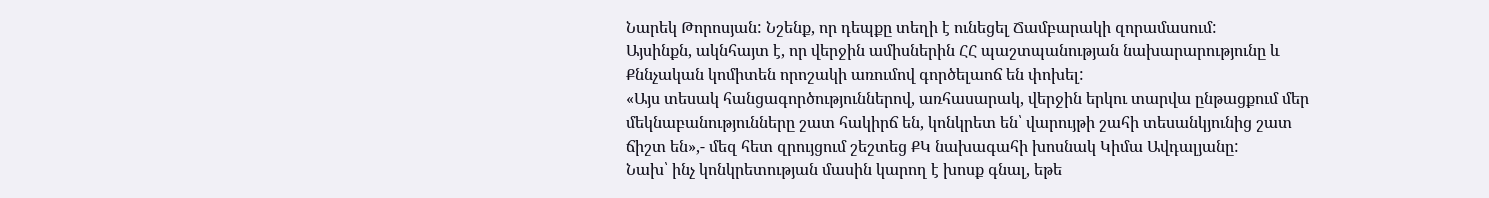Նարեկ Թորոսյան: Նշենք, որ դեպքը տեղի է ունեցել Ճամբարակի զորամասում:
Այսինքն, ակնհայտ է, որ վերջին ամիսներին ՀՀ պաշտպանության նախարարությունը և Քննչական կոմիտեն որոշակի առումով գործելաոճ են փոխել:
«Այս տեսակ հանցագործություններով, առհասարակ, վերջին երկու տարվա ընթացքում մեր մեկնաբանությունները շատ հակիրճ են, կոնկրետ են՝ վարույթի շահի տեսանկյունից շատ ճիշտ են»,- մեզ հետ զրույցում շեշտեց ՔԿ նախագահի խոսնակ Կիմա Ավդալյանը:
Նախ՝ ինչ կոնկրետության մասին կարող է խոսք գնալ, եթե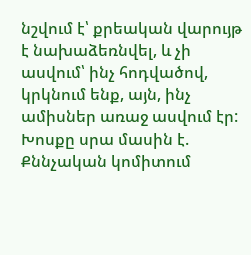նշվում է՝ քրեական վարույթ է նախաձեռնվել, և չի ասվում՝ ինչ հոդվածով, կրկնում ենք, այն, ինչ ամիսներ առաջ ասվում էր: Խոսքը սրա մասին է. Քննչական կոմիտում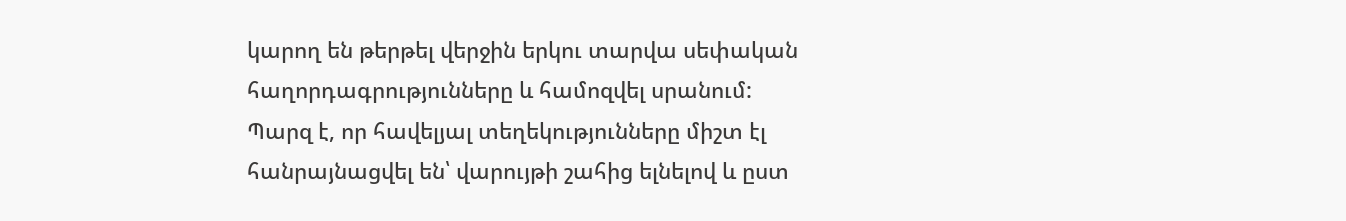կարող են թերթել վերջին երկու տարվա սեփական հաղորդագրությունները և համոզվել սրանում:
Պարզ է, որ հավելյալ տեղեկությունները միշտ էլ հանրայնացվել են՝ վարույթի շահից ելնելով և ըստ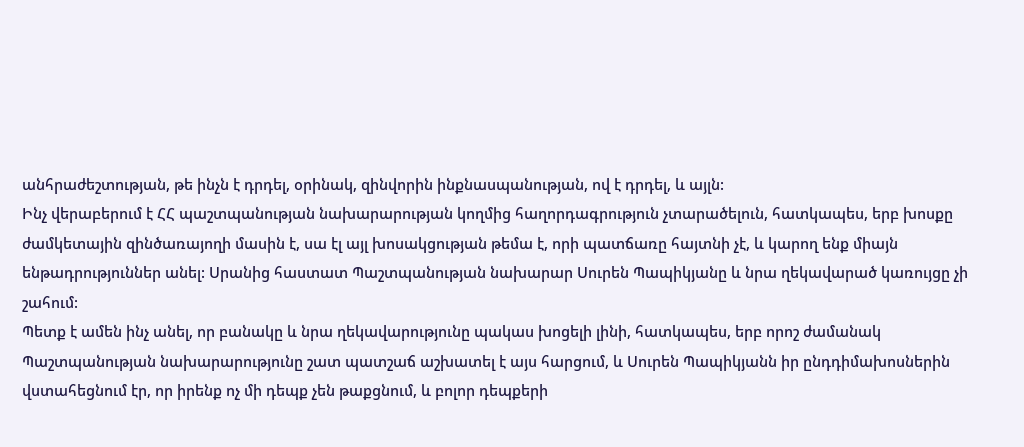անհրաժեշտության, թե ինչն է դրդել, օրինակ, զինվորին ինքնասպանության, ով է դրդել, և այլն:
Ինչ վերաբերում է ՀՀ պաշտպանության նախարարության կողմից հաղորդագրություն չտարածելուն, հատկապես, երբ խոսքը ժամկետային զինծառայողի մասին է, սա էլ այլ խոսակցության թեմա է, որի պատճառը հայտնի չէ, և կարող ենք միայն ենթադրություններ անել: Սրանից հաստատ Պաշտպանության նախարար Սուրեն Պապիկյանը և նրա ղեկավարած կառույցը չի շահում:
Պետք է ամեն ինչ անել, որ բանակը և նրա ղեկավարությունը պակաս խոցելի լինի, հատկապես, երբ որոշ ժամանակ Պաշտպանության նախարարությունը շատ պատշաճ աշխատել է այս հարցում, և Սուրեն Պապիկյանն իր ընդդիմախոսներին վստահեցնում էր, որ իրենք ոչ մի դեպք չեն թաքցնում, և բոլոր դեպքերի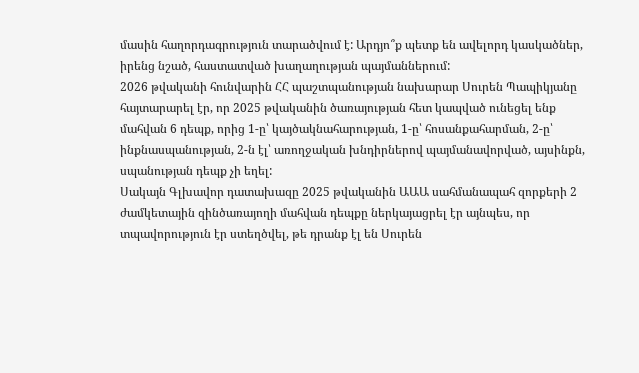մասին հաղորդագրություն տարածվում է: Արդյո՞ք պետք են ավելորդ կասկածներ, իրենց նշած, հաստատված խաղաղության պայմաններում:
2026 թվականի հունվարին ՀՀ պաշտպանության նախարար Սուրեն Պապիկյանը հայտարարել էր, որ 2025 թվականին ծառայության հետ կապված ունեցել ենք մահվան 6 դեպք, որից 1-ը՝ կայծակնահարության, 1-ը՝ հոսանքահարման, 2-ը՝ ինքնասպանության, 2-ն էլ՝ առողջական խնդիրներով պայմանավորված, այսինքն, սպանության դեպք չի եղել:
Սակայն Գլխավոր դատախազը 2025 թվականին ԱԱԱ սահմանապահ զորքերի 2 ժամկետային զինծառայողի մահվան դեպքը ներկայացրել էր այնպես, որ տպավորություն էր ստեղծվել, թե դրանք էլ են Սուրեն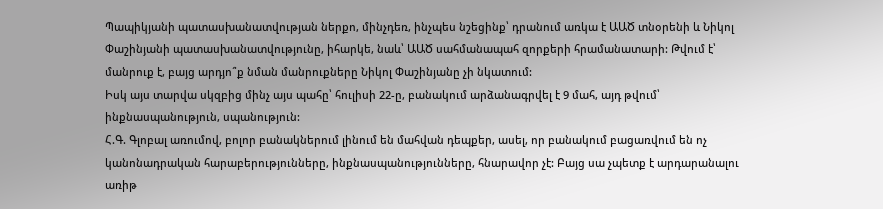Պապիկյանի պատասխանատվության ներքո, մինչդեռ, ինչպես նշեցինք՝ դրանում առկա է ԱԱԾ տնօրենի և Նիկոլ Փաշինյանի պատասխանատվությունը, իհարկե, նաև՝ ԱԱԾ սահմանապահ զորքերի հրամանատարի: Թվում է՝ մանրուք է, բայց արդյո՞ք նման մանրուքները Նիկոլ Փաշինյանը չի նկատում:
Իսկ այս տարվա սկզբից մինչ այս պահը՝ հուլիսի 22-ը, բանակում արձանագրվել է 9 մահ, այդ թվում՝ ինքնասպանություն, սպանություն:
Հ.Գ. Գլոբալ առումով, բոլոր բանակներում լինում են մահվան դեպքեր, ասել, որ բանակում բացառվում են ոչ կանոնադրական հարաբերությունները, ինքնասպանությունները, հնարավոր չէ: Բայց սա չպետք է արդարանալու առիթ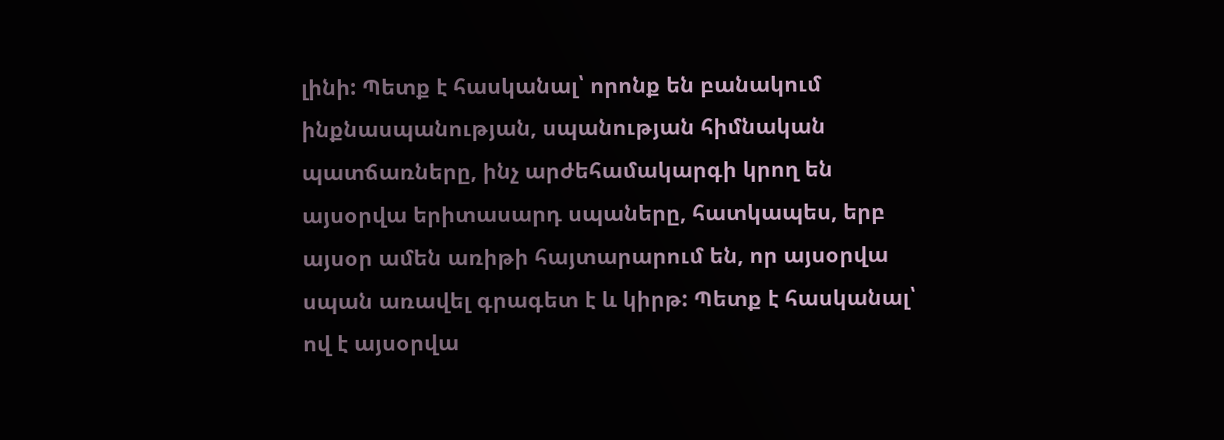լինի: Պետք է հասկանալ՝ որոնք են բանակում ինքնասպանության, սպանության հիմնական պատճառները, ինչ արժեհամակարգի կրող են այսօրվա երիտասարդ սպաները, հատկապես, երբ այսօր ամեն առիթի հայտարարում են, որ այսօրվա սպան առավել գրագետ է և կիրթ: Պետք է հասկանալ՝ ով է այսօրվա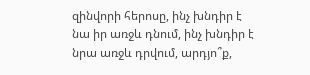զինվորի հերոսը, ինչ խնդիր է նա իր առջև դնում, ինչ խնդիր է նրա առջև դրվում, արդյո՞ք,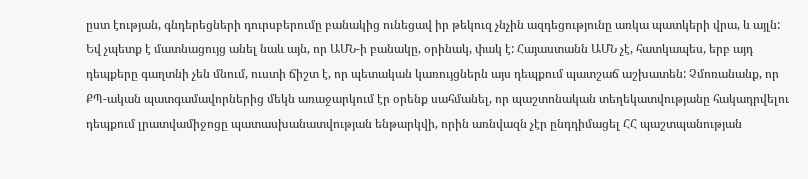ըստ էության, գնդերեցների դուրսբերումը բանակից ունեցավ իր թեկուզ չնչին ազդեցությունը առկա պատկերի վրա, և այլն:
Եվ չպետք է մատնացույց անել նաև այն, որ ԱՄՆ-ի բանակը, օրինակ, փակ է: Հայաստանն ԱՄՆ չէ, հատկապես, երբ այդ դեպքերը գաղտնի չեն մնում, ուստի ճիշտ է, որ պետական կառույցներն այս դեպքում պատշաճ աշխատեն: Չմոռանանք, որ ՔՊ-ական պատգամավորներից մեկն առաջարկում էր օրենք սահմանել, որ պաշտոնական տեղեկատվությանը հակադրվելու դեպքում լրատվամիջոցը պատասխանատվության ենթարկվի, որին առնվազն չէր ընդդիմացել ՀՀ պաշտպանության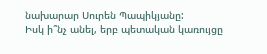նախարար Սուրեն Պապիկյանը:
Իսկ ի՞նչ անել, երբ պետական կառույցը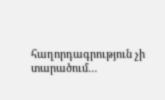հաղորդագրություն չի տարածում…